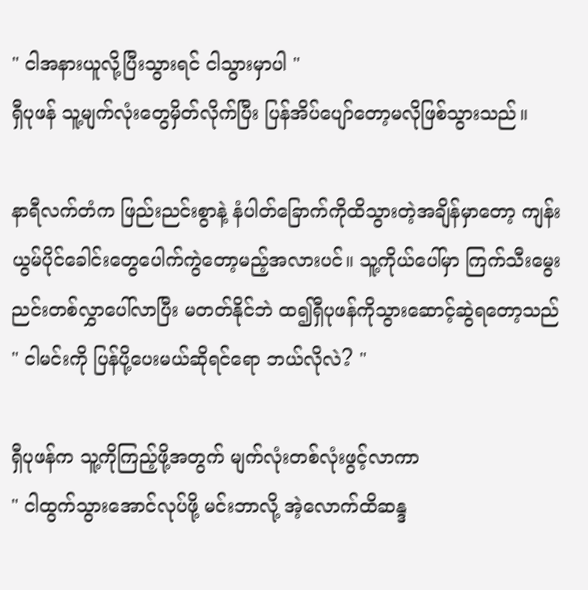" ငါအနားယူလို့ပြီးသွားရင် ငါသွားမှာပါ "
ရှီပုဖန် သူ့မျက်လုံးတွေမှိတ်လိုက်ပြီး ပြန်အိပ်ပျော်တော့မလိုဖြစ်သွားသည်။

နာရီလက်တံက ဖြည်းညင်းစွာနဲ့ နံပါတ်ခြောက်ကိုထိသွားတဲ့အချိန်မှာတော့ ကျန်းယွမ်ပိုင်ခေါင်းတွေပေါက်ကွဲတော့မည့်အလားပင်။ သူ့ကိုယ်ပေါ်မှာ ကြက်သီးမွေးညင်းတစ်လွှာပေါ်လာပြီး မတတ်နိုင်ဘဲ ထ၍ရှီပုဖန်ကိုသွားဆောင့်ဆွဲရတော့သည်
" ငါမင်းကို ပြန်ပို့ပေးမယ်ဆိုရင်ရော ဘယ်လိုလဲ? "

ရှီပုဖန်က သူ့ကိုကြည့်ဖို့အတွက် မျက်လုံးတစ်လုံးဖွင့်လာကာ
" ငါထွက်သွားအောင်လုပ်ဖို့ မင်းဘာလို့ အဲ့လောက်ထိဆန္ဒ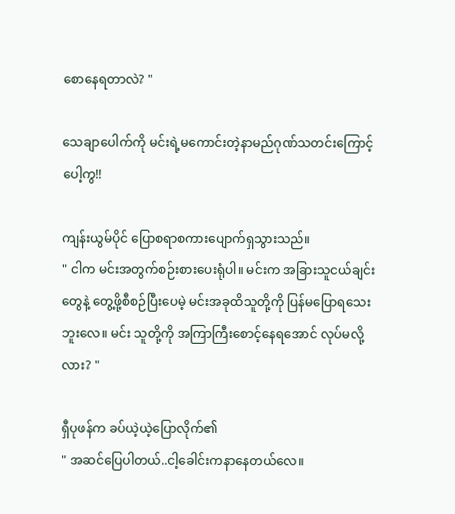စောနေရတာလဲ? "

သေချာပေါက်ကို မင်းရဲ့မကောင်းတဲ့နာမည်ဂုဏ်သတင်းကြောင့်ပေါ့ကွ!!

ကျန်းယွမ်ပိုင် ပြောစရာစကားပျောက်ရှသွားသည်။
" ငါက မင်းအတွက်စဉ်းစားပေးရုံပါ။ မင်းက အခြားသူငယ်ချင်းတွေနဲ့ တွေ့ဖို့စီစဉ်ပြီးပေမဲ့ မင်းအခုထိသူတို့ကို ပြန်မပြောရသေးဘူးလေ။ မင်း သူတို့ကို အကြာကြီးစောင့်နေရအောင် လုပ်မလို့လား? "

ရှီပုဖန်က ခပ်ယဲ့ယဲ့ပြောလိုက်၏
" အဆင်ပြေပါတယ်..ငါ့ခေါင်းကနာနေတယ်လေ။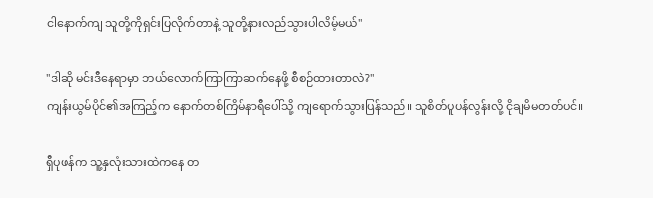ငါနောက်ကျ သူတို့ကိုရှင်းပြလိုက်တာနဲ့ သူတို့နားလည်သွားပါလိမ့်မယ်"

"ဒါဆို မင်းဒီနေရာမှာ ဘယ်လောက်ကြာကြာဆက်နေဖို့ စီစဉ်ထားတာလဲ?"
ကျန်းယွမ်ပိုင်၏အကြည့်က နောက်တစ်ကြိမ်နာရီပေါ်သို့ ကျရောက်သွားပြန်သည်။ သူစိတ်ပူပန်လွန်းလို့ ငိုချမိမတတ်ပင်။

ရှီပုဖန်က သူ့နှလုံးသားထဲကနေ တ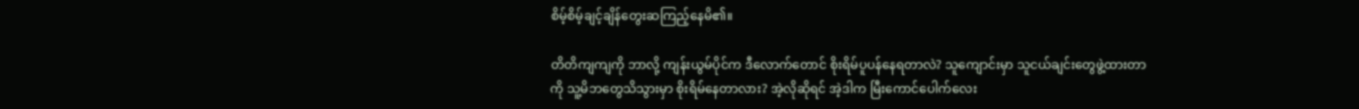စိမ့်စိမ့်ချင့်ချိန်တွေးဆကြည့်နေမိ၏။

တိတိကျကျကို ဘာလို့ ကျန်းယွမ်ပိုင်က ဒီလောက်တောင် စိုးရိမ်ပူပန်နေရတာလဲ? သူကျောင်းမှာ သူငယ်ချင်းတွေဖွဲ့ထားတာကို သူ့မိဘတွေသိသွားမှာ စိုးရိမ်နေတာလား? အဲ့လိုဆိုရင် အဲ့ဒါက မြီးကောင်ပေါက်လေး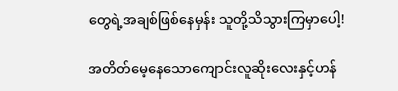တွေရဲ့အချစ်ဖြစ်နေမှန်း သူတို့သိသွားကြမှာပေါ့!

အတိတ်မေ့နေသောကျောင်းလူဆိုးလေးနှင့်ဟန်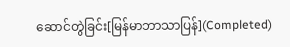ဆောင်တွဲခြင်း[မြန်မာဘာသာပြန်](Completed)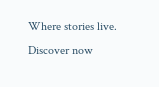Where stories live. Discover now